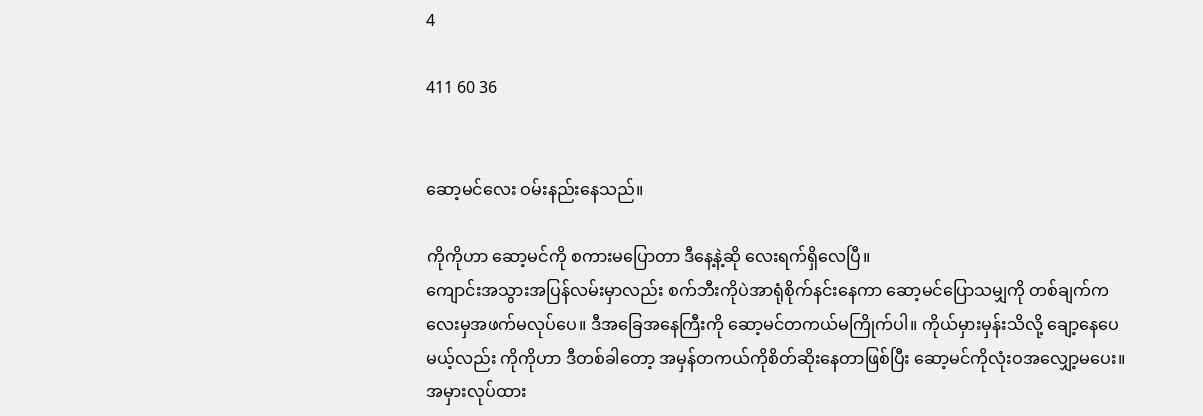4

411 60 36


ဆော့မင်လေး ဝမ်းနည်းနေသည်။

ကိုကိုဟာ ဆော့မင်ကို စကားမပြောတာ ဒီနေ့နဲ့ဆို လေးရက်ရှိလေပြီ။
ကျောင်းအသွားအပြန်လမ်းမှာလည်း စက်ဘီးကိုပဲအာရုံစိုက်နင်းနေကာ ဆော့မင်ပြောသမျှကို တစ်ချက်ကလေးမှအဖက်မလုပ်ပေ။ ဒီအခြေအနေကြီးကို ဆော့မင်တကယ်မကြိုက်ပါ။ ကိုယ်မှားမှန်းသိလို့ ချော့နေပေမယ့်လည်း ကိုကိုဟာ ဒီတစ်ခါတော့ အမှန်တကယ်ကိုစိတ်ဆိုးနေတာဖြစ်ပြီး ဆော့မင်ကိုလုံးဝအလျှော့မပေး။ အမှားလုပ်ထား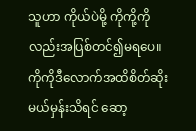သူဟာ ကိုယ်ပဲမို့ ကိုကို့ကိုလည်းအပြစ်တင်၍မရပေ။ ကိုကိုဒီလောက်အထိစိတ်ဆိုးမယ်မှန်းသိရင် ဆော့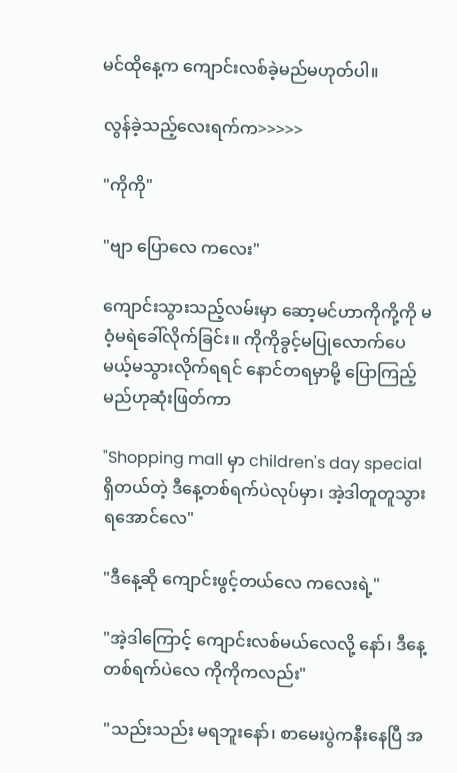မင်ထိုနေ့က ‌ကျောင်းလစ်ခဲ့မည်မဟုတ်ပါ။

လွန်ခဲ့သည့်လေးရက်က>>>>>

"ကိုကို"

"ဗျာ ပြောလေ ကလေး"

ကျောင်းသွားသည့်လမ်းမှာ ‌ဆော့မင်ဟာကိုကို့ကို မဝံ့မရဲခေါ်လိုက်ခြင်း။ ကိုကိုခွင့်မပြုလောက်ပေမယ့်မသွားလိုက်ရရင် နောင်တရမှာမို့ ပြောကြည့်မည်ဟုဆုံးဖြတ်ကာ

"Shopping mall မှာ children's day special ရှိတယ်တဲ့ ဒီနေ့တစ်ရက်ပဲလုပ်မှာ၊ အဲ့ဒါတူတူသွားရအောင်လေ"

"ဒီနေ့ဆို ကျောင်းဖွင့်တယ်လေ ကလေးရဲ့"

"အဲ့ဒါကြောင့် ကျောင်းလစ်မယ်လေလို့ နော်၊ ဒီနေ့တစ်ရက်ပဲလေ ကိုကိုကလည်း"

"သည်းသည်း မရဘူးနော်၊ စာမေးပွဲကနီးနေပြီ အ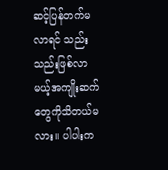ဆင့်ပြန်တက်မလာရင် သည်းသည်းဖြစ်လာမယ့်အကျိုးဆက်တွေကိုသိတယ်မလား။ ပါပါးက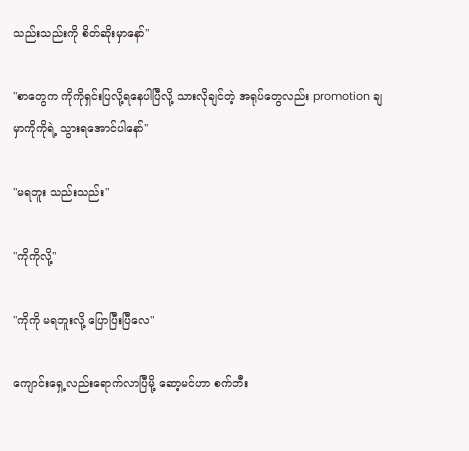သည်းသည်းကို စိတ်ဆိုးမှာနော်"

"စာတွေက ကိုကိုရှင်းပြလို့ရနေပါပြီလို့ သားလိုချင်တဲ့ အရုပ်တွေလည်း promotion ချမှာကိုကိုရဲ့ သွားရအောင်ပါနော်"

"မရဘူး သည်းသည်း"

"ကိုကိုလို့"

"ကိုကို မရဘူးလို့ ပြောပြီးပြီလေ"

ကျောင်းရှေ့လည်းရောက်လာပြီမို့ ဆော့မင်ဟာ စက်ဘီး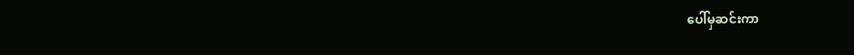ပေါ်မှဆင်းကာ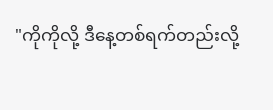"ကိုကိုလို့ ဒီနေ့တစ်ရက်တည်းလို့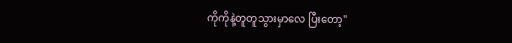ကိုကိုနဲ့တူတူသွားမှာလေ ပြီးတော့"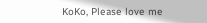KoKo, Please love me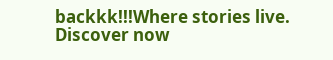backkk!!!Where stories live. Discover now